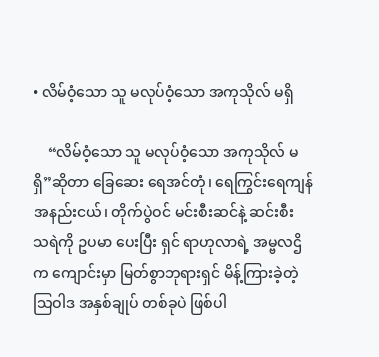• လိမ်ဝံ့သော သူ မလုပ်ဝံ့သော အကုသိုလ် မရှိ

    “လိမ်ဝံ့သော သူ မလုပ်ဝံ့သော အကုသိုလ် မရှိ”ဆိုတာ ခြေဆေး ရေအင်တုံ၊ ရေကြွင်းရေကျန် အနည်းငယ်၊ တိုက်ပွဲဝင် မင်းစီးဆင်နဲ့ ဆင်းစီး သရဲကို ဥပမာ ပေးပြီး ရှင် ရာဟုလာရဲ့ အမ္ဗလဌိက ကျောင်းမှာ မြတ်စွာဘုရားရှင် မိန့်ကြားခဲ့တဲ့ သြဝါဒ အနှစ်ချုပ် တစ်ခုပဲ ဖြစ်ပါ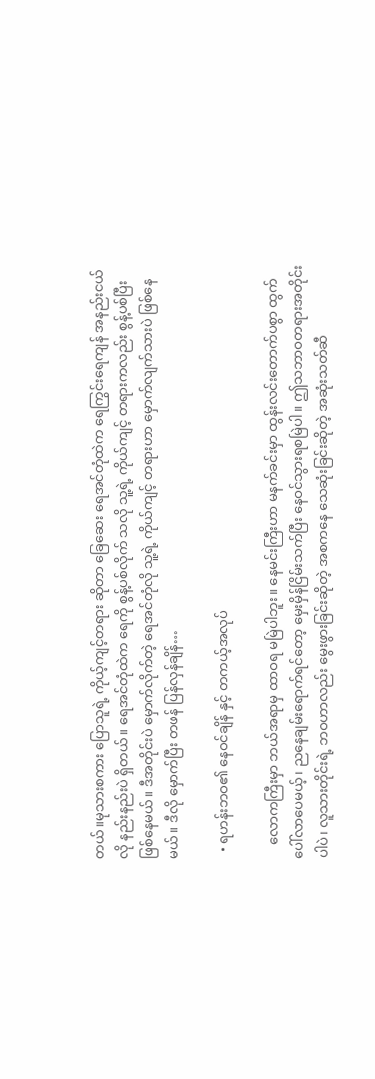တယ်။မုသားစကား ပြောသူရဲ့ ကိုယ့်ကျင့်တရား ဆိုတာ ခြေဆေး ရေအင်တုံထဲက ရေကြွင်းရေကျန် အနည်းငယ်လို နည်းနည်းပဲ ရှိတယ်။ ရေအင်တုံထဲက ရေကို စွန့်ပစ်လိုက် သလို သူ့ရဲ့ ကိုယ်ကျင့် တရားကလည်း စွန့်ပစ်ပြီး ဖြစ်နေမယ်။ ဒီအတိုင်းပဲ မှောက်လိုက်တဲ့ ရေအင်တုံလို သူ့ရဲ့ ကိုယ်ကျင့် တရားဟာ မှောက်လျက်သားပဲ ဖြစ်နေမယ်။ ဒီလို မှောက်ပြီး တဖန် ပြန်လှန်ချိန်…

  • ရဟန်းဘဝ၏ နေဝင်ချိန် နှင့် တကယ့်အလုပ်

    လောကကြီးမှာ ဘယ်အရာမှ ထာဝရ မမြဲပါဘူး။ နေမင်းကြီးဟာ မနက်ခင်းမှာ ထွန်းလင်းတောက်ပစွာ ထွက်ပေါ်လာပေမယ့်၊ ညနေချမ်းရောက်ရင်တော့ မှေးမှိန်ငြိမ်းသက်ပြီး နေဝင်သွားရစမြဲပါ။ ဤသဘာဝတရားအတိုင်းပါပဲ၊ လူသားတိုင်းရဲ့ ဘဝဟာလည်း မွေးဖွားခြင်းဆိုတဲ့ အစကနေ သေဆုံးခြင်းဆိုတဲ့ အဆုံးသတ်ဆီ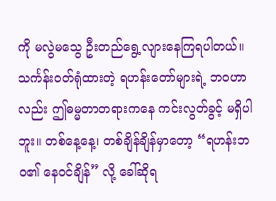ကို မလွဲမသွေ ဦးတည်ရွေ့လျားနေကြရပါတယ်။ သင်္ကန်းဝတ်ရုံထားတဲ့ ရဟန်းတော်များရဲ့ ဘဝဟာလည်း ဤဓမ္မတာတရားကနေ ကင်းလွတ်ခွင့် မရှိပါဘူး။ တစ်နေ့နေ့၊ တစ်ချိန်ချိန်မှာတော့ “ရဟန်းဘဝ၏ နေဝင်ချိန်” လို့ ခေါ်ဆိုရ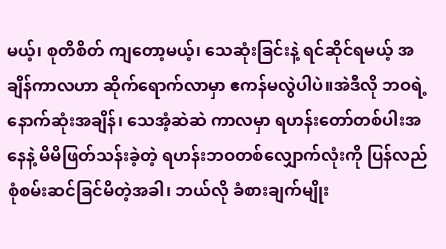မယ့်၊ စုတိစိတ် ကျတော့မယ့်၊ သေဆုံးခြင်းနဲ့ ရင်ဆိုင်ရမယ့် အချိန်ကာလဟာ ဆိုက်ရောက်လာမှာ ဧကန်မလွဲပါပဲ။အဲဒီလို ဘဝရဲ့ နောက်ဆုံးအချိန်၊ သေအံ့ဆဲဆဲ ကာလမှာ ရဟန်းတော်တစ်ပါးအနေနဲ့ မိမိဖြတ်သန်းခဲ့တဲ့ ရဟန်းဘဝတစ်လျှောက်လုံးကို ပြန်လည် စုံစမ်းဆင်ခြင်မိတဲ့အခါ၊ ဘယ်လို ခံစားချက်မျိုး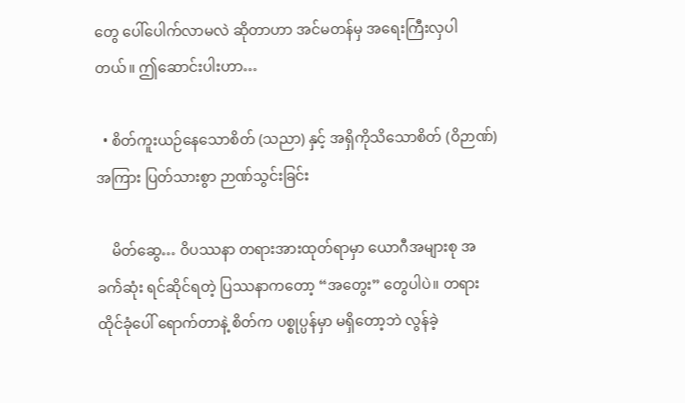တွေ ပေါ်ပေါက်လာမလဲ ဆိုတာဟာ အင်မတန်မှ အရေးကြီးလှပါတယ်။ ဤဆောင်းပါးဟာ…

  • စိတ်ကူးယဉ်နေသောစိတ် (သညာ) နှင့် အရှိကိုသိသောစိတ် (ဝိဉာဏ်) အကြား ပြတ်သားစွာ ဉာဏ်သွင်းခြင်း

    မိတ်ဆွေ… ဝိပဿနာ တရားအားထုတ်ရာမှာ ယောဂီအများစု အခက်ဲဆုံး ရင်ဆိုင်ရတဲ့ ပြဿနာကတော့ “အတွေး” တွေပါပဲ။ တရားထိုင်ခုံပေါ် ရောက်တာနဲ့ စိတ်က ပစ္စုပ္ပန်မှာ မရှိတော့ဘဲ လွန်ခဲ့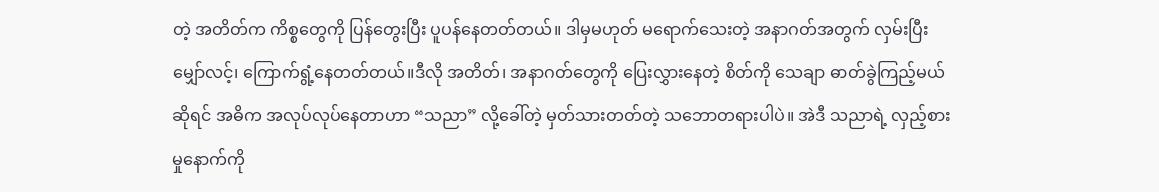တဲ့ အတိတ်က ကိစ္စတွေကို ပြန်တွေးပြီး ပူပန်နေတတ်တယ်။ ဒါမှမဟုတ် မရောက်သေးတဲ့ အနာဂတ်အတွက် လှမ်းပြီး မျှော်လင့်၊ ကြောက်ရွံ့နေတတ်တယ်။ဒီလို အတိတ်၊ အနာဂတ်တွေကို ပြေးလွှားနေတဲ့ စိတ်ကို သေချာ ဓာတ်ခွဲကြည့်မယ်ဆိုရင် အဓိက အလုပ်လုပ်နေတာဟာ “သညာ” လို့ခေါ်တဲ့ မှတ်သားတတ်တဲ့ သဘောတရားပါပဲ။ အဲဒီ သညာရဲ့ လှည့်စားမှုနောက်ကို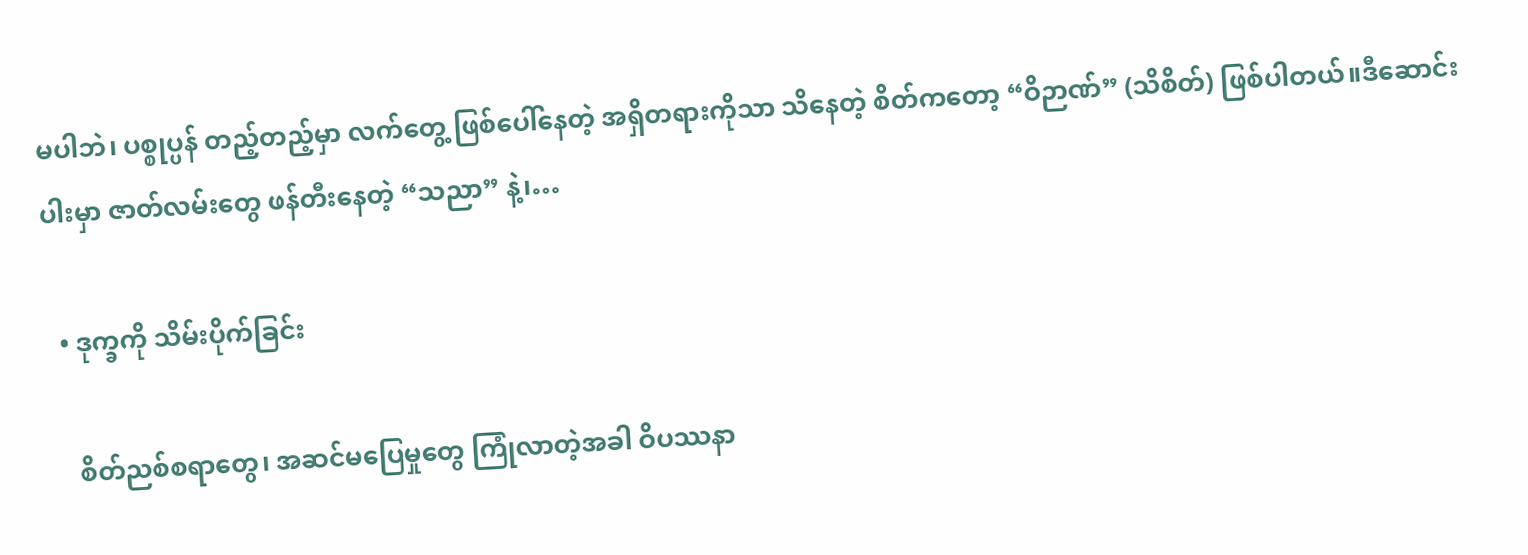မပါဘဲ၊ ပစ္စုပ္ပန် တည့်တည့်မှာ လက်တွေ့ ဖြစ်ပေါ်နေတဲ့ အရှိတရားကိုသာ သိနေတဲ့ စိတ်ကတော့ “ဝိဉာဏ်” (သိစိတ်) ဖြစ်ပါတယ်။ဒီဆောင်းပါးမှာ ဇာတ်လမ်းတွေ ဖန်တီးနေတဲ့ “သညာ” နဲ့၊…

  • ဒုက္ခကို သိမ်းပိုက်ခြင်း

    စိတ်ညစ်စရာတွေ၊ အဆင်မပြေမှုတွေ ကြုံလာတဲ့အခါ ဝိပဿနာ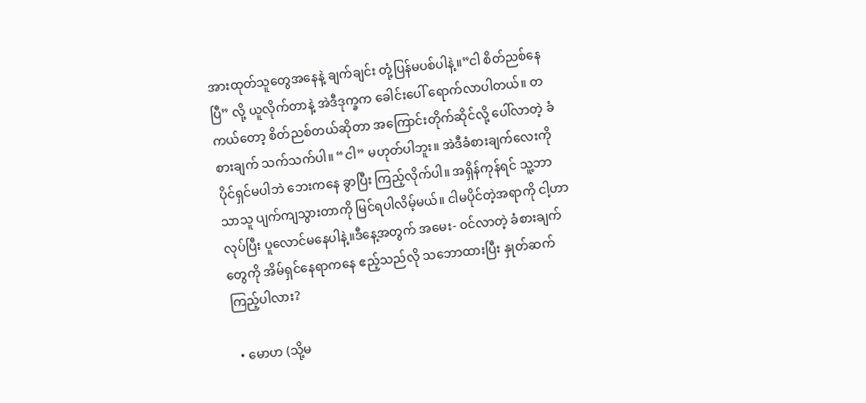အားထုတ်သူတွေအနေနဲ့ ချက်ချင်း တုံ့ပြန်မပစ်ပါနဲ့။”ငါ စိတ်ညစ်နေပြီ” လို့ ယူလိုက်တာနဲ့ အဲဒီဒုက္ခက ခေါင်းပေါ် ရောက်လာပါတယ်။ တကယ်တော့ စိတ်ညစ်တယ်ဆိုတာ အကြောင်းတိုက်ဆိုင်လို့ ပေါ်လာတဲ့ ခံစားချက် သက်သက်ပါ။ “ငါ” မဟုတ်ပါဘူး။ အဲဒီခံစားချက်လေးကို ပိုင်ရှင်မပါဘဲ ဘေးကနေ ခွာပြီး ကြည့်လိုက်ပါ။ အရှိန်ကုန်ရင် သူ့ဘာသာသူ ပျက်ကျသွားတာကို မြင်ရပါလိမ့်မယ်။ ငါမပိုင်တဲ့အရာကို ငါ့ဟာလုပ်ပြီး ပူလောင်မနေပါနဲ့။ဒီနေ့အတွက် အမေး- ဝင်လာတဲ့ ခံစားချက်တွေကို အိမ်ရှင်နေရာကနေ ဧည့်သည်လို သဘောထားပြီး နှုတ်ဆက်ကြည့်ပါလား?

  • မောဟ (သို့မ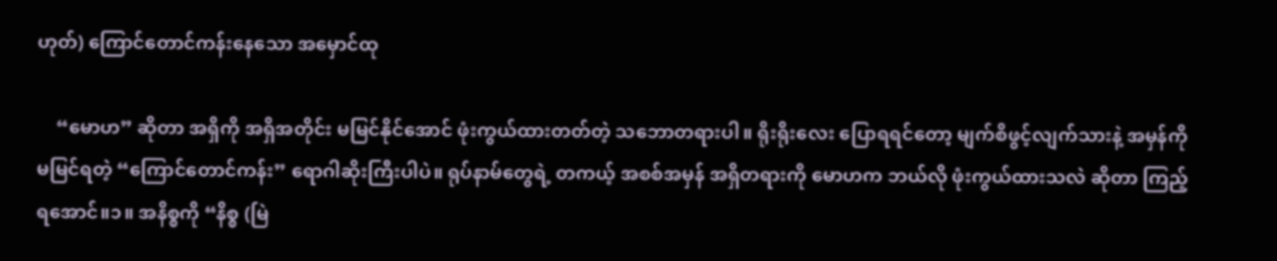ဟုတ်) ကြောင်တောင်ကန်းနေသော အမှောင်ထု

    “မောဟ” ဆိုတာ အရှိကို အရှိအတိုင်း မမြင်နိုင်အောင် ဖုံးကွယ်ထားတတ်တဲ့ သဘောတရားပါ။ ရိုးရိုးလေး ပြောရရင်တော့ မျက်စိဖွင့်လျက်သားနဲ့ အမှန်ကို မမြင်ရတဲ့ “ကြောင်တောင်ကန်း” ရောဂါဆိုးကြီးပါပဲ။ ရုပ်နာမ်တွေရဲ့ တကယ့် အစစ်အမှန် အရှိတရားကို မောဟက ဘယ်လို ဖုံးကွယ်ထားသလဲ ဆိုတာ ကြည့်ရအောင်။၁။ အနိစ္စကို “နိစ္စ (မြဲ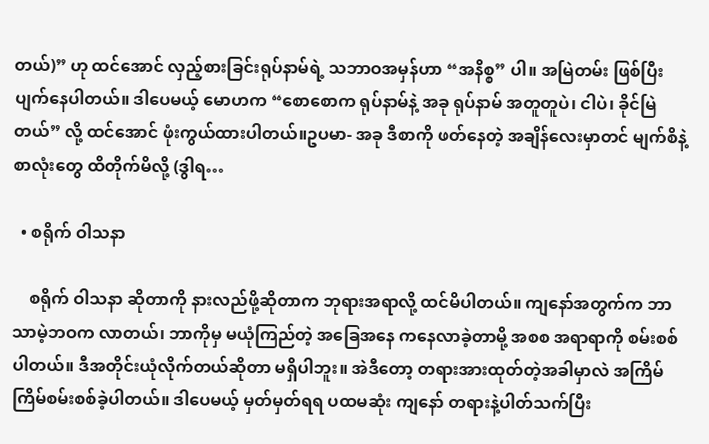တယ်)” ဟု ထင်အောင် လှည့်စားခြင်းရုပ်နာမ်ရဲ့ သဘာဝအမှန်ဟာ “အနိစ္စ” ပါ။ အမြဲတမ်း ဖြစ်ပြီး ပျက်နေပါတယ်။ ဒါပေမယ့် မောဟက “စောစောက ရုပ်နာမ်နဲ့ အခု ရုပ်နာမ် အတူတူပဲ၊ ငါပဲ၊ ခိုင်မြဲတယ်” လို့ ထင်အောင် ဖုံးကွယ်ထားပါတယ်။ဥပမာ- အခု ဒီစာကို ဖတ်နေတဲ့ အချိန်လေးမှာတင် မျက်စိနဲ့ စာလုံးတွေ ထိတိုက်မိလို့ (ဒွါရ…

  • စရိုက် ဝါသနာ

    စရိုက် ဝါသနာ ဆိုတာကို နားလည်ဖို့ဆိုတာက ဘုရားအရာလို့ ထင်မိပါတယ်။ ကျနော်အတွက်က ဘာသာမဲ့ဘဝက လာတယ်၊ ဘာကိုမှ မယုံကြည်တဲ့ အခြေအနေ ကနေလာခဲ့တာမို့ အစစ အရာရာကို စမ်းစစ်ပါတယ်။ ဒီအတိုင်းယုံလိုက်တယ်ဆိုတာ မရှိပါဘူး။ အဲဒီတော့ တရားအားထုတ်တဲ့အခါမှာလဲ အကြိမ်ကြိမ်စမ်းစစ်ခဲ့ပါတယ်။ ဒါပေမယ့် မှတ်မှတ်ရရ ပထမဆုံး ကျနော် တရားနဲ့ပါတ်သက်ပြီး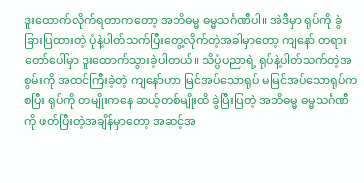ဒူးထောက်လိုက်ရတာကတော့ အဘိဓမ္မ ဓမ္မသင်္ဂဏီပါ။ အဲဒီမှာ ရုပ်ကို ခွဲခြားပြထားတဲ့ ပုံနဲ့ပါတ်သက်ပြီးတွေ့လိုက်တဲ့အခါမှာတော့ ကျနော် တရားတော်ပေါ်မှာ ဒူးထောက်သွားခဲ့ပါတယ်။ သိပ္ပံပညာရဲ့ ရုပ်နဲ့ပါတ်သက်တဲ့အစွမ်းကို အထင်ကြီးခဲ့တဲ့ ကျနော်ဟာ မြင်အပ်သောရုပ် မမြင်အပ်သောရုပ်ကစပြီး ရုပ်ကို တမျိုးကနေ ဆယ့်တစ်မျိုးထိ ခွဲပြီးပြတဲ့ အဘိဓမ္မ ဓမ္မသင်္ဂဏီကို ဖတ်ပြီးတဲ့အချိန်မှာတော့ အဆင့်အ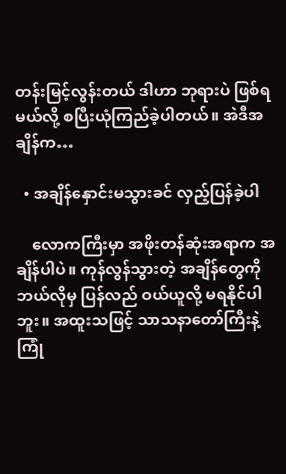တန်းမြင့်လွန်းတယ် ဒါဟာ ဘုရားပဲ ဖြစ်ရမယ်လို့ စပြီးယုံကြည်ခဲ့ပါတယ်။ အဲဒီအချိန်က…

  • အချိန်နှောင်းမသွားခင် လှည့်ပြန်ခဲ့ပါ

    လောကကြီးမှာ အဖိုးတန်ဆုံးအရာက အချိန်ပါပဲ။ ကုန်လွန်သွားတဲ့ အချိန်တွေကို ဘယ်လိုမှ ပြန်လည် ဝယ်ယူလို့ မရနိုင်ပါဘူး။ အထူးသဖြင့် သာသနာတော်ကြီးနဲ့ ကြုံ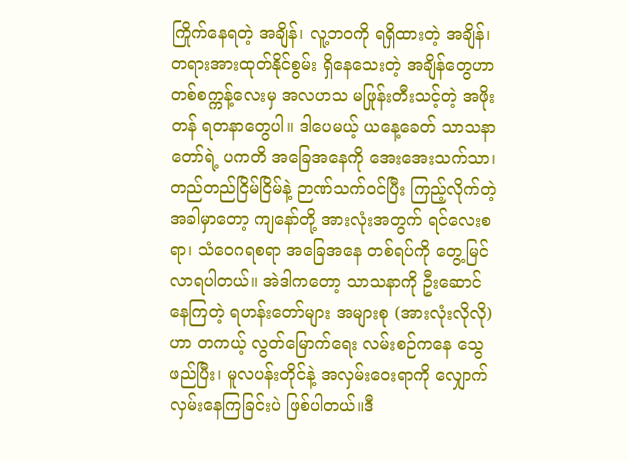ကြိုက်နေရတဲ့ အချိန်၊ လူ့ဘဝကို ရရှိထားတဲ့ အချိန်၊ တရားအားထုတ်နိုင်စွမ်း ရှိနေသေးတဲ့ အချိန်တွေဟာ တစ်စက္ကန့်လေးမှ အလဟသ မဖြုန်းတီးသင့်တဲ့ အဖိုးတန် ရတနာတွေပါ။ ဒါပေမယ့် ယနေ့ခေတ် သာသနာတော်ရဲ့ ပကတိ အခြေအနေကို အေးအေးသက်သာ၊ တည်တည်ငြိမ်ငြိမ်နဲ့ ဉာဏ်သက်ဝင်ပြီး ကြည့်လိုက်တဲ့အခါမှာတော့ ကျနော်တို့ အားလုံးအတွက် ရင်လေးစရာ၊ သံဝေဂရစရာ အခြေအနေ တစ်ရပ်ကို တွေ့မြင်လာရပါတယ်။ အဲဒါကတော့ သာသနာကို ဦးဆောင်နေကြတဲ့ ရဟန်းတော်များ အများစု (အားလုံးလိုလို) ဟာ တကယ့် လွတ်မြောက်ရေး လမ်းစဉ်ကနေ သွေဖည်ပြီး၊ မူလပန်းတိုင်နဲ့ အလှမ်းဝေးရာကို လျှောက်လှမ်းနေကြခြင်းပဲ ဖြစ်ပါတယ်။ဒီ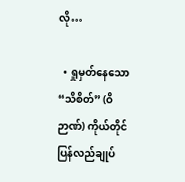လို…

  • ရှုမှတ်နေသော “သိစိတ်” (ဝိဉာဏ်) ကိုယ်တိုင် ပြန်လည်ချုပ်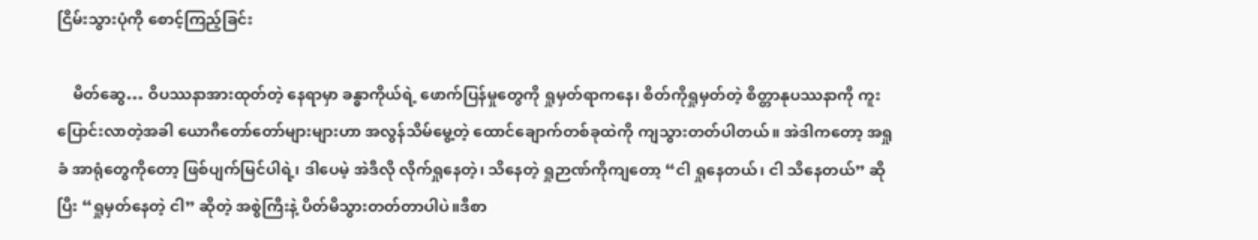ငြိမ်းသွားပုံကို စောင့်ကြည့်ခြင်း

    မိတ်ဆွေ… ဝိပဿနာအားထုတ်တဲ့ နေရာမှာ ခန္ဓာကိုယ်ရဲ့ ဖောက်ပြန်မှုတွေကို ရှုမှတ်ရာကနေ၊ စိတ်ကိုရှုမှတ်တဲ့ စိတ္တာနုပဿနာကို ကူးပြောင်းလာတဲ့အခါ ယောဂီတော်တော်များများဟာ အလွန်သိမ်မွေ့တဲ့ ထောင်ချောက်တစ်ခုထဲကို ကျသွားတတ်ပါတယ်။ အဲဒါကတော့ အရှုခံ အာရုံတွေကိုတော့ ဖြစ်ပျက်မြင်ပါရဲ့၊ ဒါပေမဲ့ အဲဒီလို လိုက်ရှုနေတဲ့၊ သိနေတဲ့ ရှုဉာဏ်ကိုကျတော့ “ငါ ရှုနေတယ်၊ ငါ သိနေတယ်” ဆိုပြီး “ရှုမှတ်နေတဲ့ ငါ” ဆိုတဲ့ အစွဲကြီးနဲ့ ပိတ်မိသွားတတ်တာပါပဲ။ဒီစာ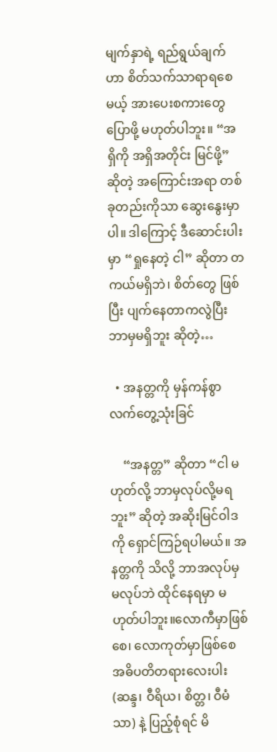မျက်နှာရဲ့ ရည်ရွယ်ချက်ဟာ စိတ်သက်သာရာရစေမယ့် အားပေးစကားတွေ ပြောဖို့ မဟုတ်ပါဘူး။ “အရှိကို အရှိအတိုင်း မြင်ဖို့” ဆိုတဲ့ အကြောင်းအရာ တစ်ခုတည်းကိုသာ ဆွေးနွေးမှာပါ။ ဒါကြောင့် ဒီဆောင်းပါးမှာ “ရှုနေတဲ့ ငါ” ဆိုတာ တကယ်မရှိဘဲ၊ စိတ်တွေ ဖြစ်ပြီး ပျက်နေတာကလွဲပြီး ဘာမှမရှိဘူး ဆိုတဲ့…

  • အနတ္တကို မှန်ကန်စွာ လက်တွေ့သုံးခြင်

    “အနတ္တ” ဆိုတာ “ငါ မဟုတ်လို့ ဘာမှလုပ်လို့မရဘူး” ဆိုတဲ့ အဆိုးမြင်ဝါဒကို ရှောင်ကြဉ်ရပါမယ်။ အနတ္တကို သိလို့ ဘာအလုပ်မှ မလုပ်ဘဲ ထိုင်နေရမှာ မဟုတ်ပါဘူး။လောကီမှာဖြစ်စေ၊ လောကုတ်မှာဖြစ်စေ အဓိပတိတရားလေးပါး (ဆန္ဒ၊ ဝီရိယ၊ စိတ္တ၊ ဝီမံသာ) နဲ့ ပြည့်စုံရင် မိ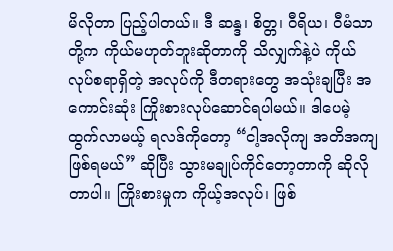မိလိုတာ ပြည့်ပါတယ်။ ဒီ ဆန္ဒ၊ စိတ္တ၊ ဝီရိယ၊ ဝီမံသာ တို့က ကိုယ်မဟုတ်ဘူးဆိုတာကို သိလျှက်နဲ့ပဲ ကိုယ်လုပ်စရာရှိတဲ့ အလုပ်ကို ဒီတရားတွေ အသုံးချပြီး အကောင်းဆုံး ကြိုးစားလုပ်ဆောင်ရပါမယ်။ ဒါပေမဲ့ ထွက်လာမယ့် ရလဒ်ကိုတော့ “ငါ့အလိုကျ အတိအကျ ဖြစ်ရမယ်” ဆိုပြီး သွားမချုပ်ကိုင်တော့တာကို ဆိုလိုတာပါ။ ကြိုးစားမှုက ကိုယ့်အလုပ်၊ ဖြစ်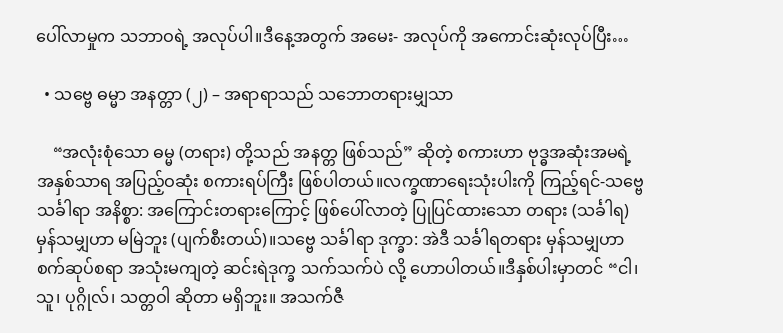ပေါ်လာမှုက သဘာဝရဲ့ အလုပ်ပါ။ဒီနေ့အတွက် အမေး- အလုပ်ကို အကောင်းဆုံးလုပ်ပြီး…

  • သဗ္ဗေ ဓမ္မာ အနတ္တာ (၂) – အရာရာသည် သဘောတရားမျှသာ

    “အလုံးစုံသော ဓမ္မ (တရား) တို့သည် အနတ္တ ဖြစ်သည်” ဆိုတဲ့ စကားဟာ ဗုဒ္ဓအဆုံးအမရဲ့ အနှစ်သာရ အပြည့်ဝဆုံး စကားရပ်ကြီး ဖြစ်ပါတယ်။လက္ခဏာရေးသုံးပါးကို ကြည့်ရင်-သဗ္ဗေ သင်္ခါရာ အနိစ္စာ: အကြောင်းတရားကြောင့် ဖြစ်ပေါ်လာတဲ့ ပြုပြင်ထားသော တရား (သင်္ခါရ) မှန်သမျှဟာ မမြဲဘူး (ပျက်စီးတယ်)။သဗ္ဗေ သင်္ခါရာ ဒုက္ခာ: အဲဒီ သင်္ခါရတရား မှန်သမျှဟာ စက်ဆုပ်စရာ အသုံးမကျတဲ့ ဆင်းရဲဒုက္ခ သက်သက်ပဲ လို့ ဟောပါတယ်။ဒီနှစ်ပါးမှာတင် “ငါ၊ သူ၊ ပုဂ္ဂိုလ်၊ သတ္တဝါ ဆိုတာ မရှိဘူး။ အသက်ဇီ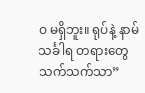ဝ မရှိဘူး။ ရုပ်နဲ့ နာမ် သင်္ခါရ တရားတွေ သက်သက်သာ”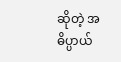ဆိုတဲ့ အဓိပ္ပာယ်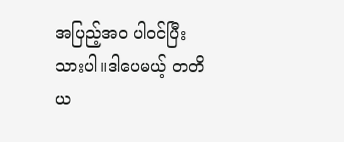အပြည့်အဝ ပါဝင်ပြီးသားပါ။ဒါပေမယ့် တတိယ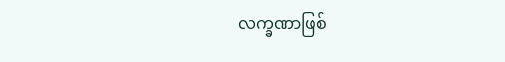လက္ခဏာဖြစ်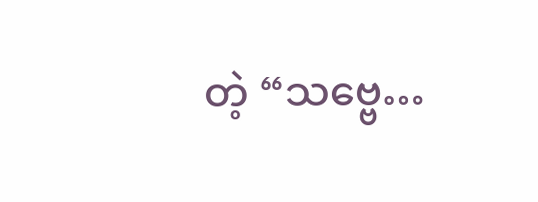တဲ့ “သဗ္ဗေ…